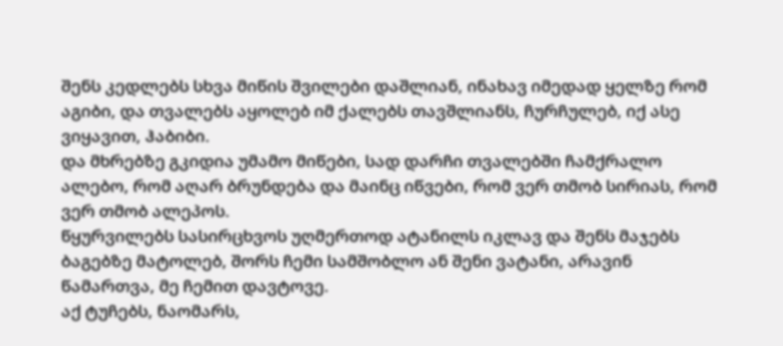შენს კედლებს სხვა მიწის შვილები დაშლიან, ინახავ იმედად ყელზე რომ აგიბი, და თვალებს აყოლებ იმ ქალებს თავშლიანს, ჩურჩულებ, იქ ასე ვიყავით, ჰაბიბი.
და მხრებზე გკიდია უმამო მიწები, სად დარჩი თვალებში ჩამქრალო ალებო, რომ აღარ ბრუნდება და მაინც იწვები, რომ ვერ თმობ სირიას, რომ ვერ თმობ ალეპოს.
წყურვილებს სასირცხვოს უღმერთოდ ატანილს იკლავ და შენს მაჯებს ბაგებზე მატოლებ, შორს ჩემი სამშობლო ან შენი ვატანი, არავინ წამართვა, მე ჩემით დავტოვე.
აქ ტუჩებს, ნაომარს,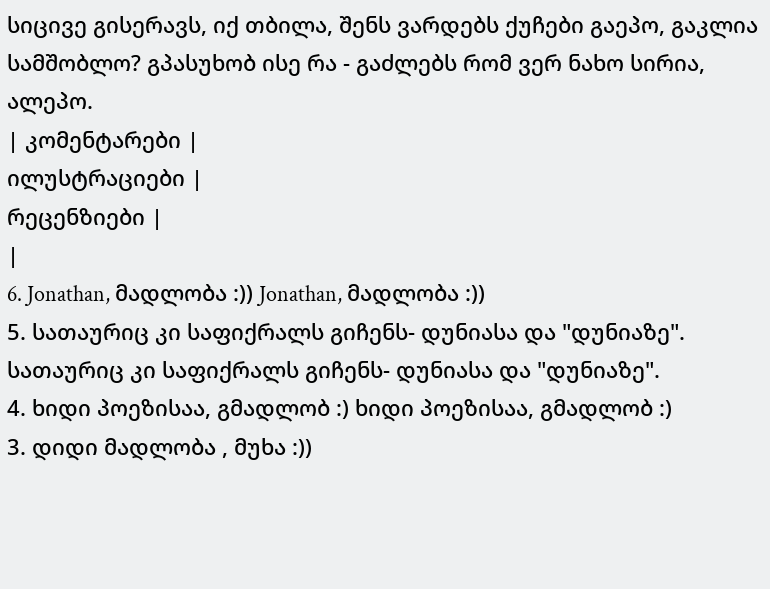სიცივე გისერავს, იქ თბილა, შენს ვარდებს ქუჩები გაეპო, გაკლია სამშობლო? გპასუხობ ისე რა - გაძლებს რომ ვერ ნახო სირია, ალეპო.
| კომენტარები |
ილუსტრაციები |
რეცენზიები |
|
6. Jonathan, მადლობა :)) Jonathan, მადლობა :))
5. სათაურიც კი საფიქრალს გიჩენს- დუნიასა და "დუნიაზე".
სათაურიც კი საფიქრალს გიჩენს- დუნიასა და "დუნიაზე".
4. ხიდი პოეზისაა, გმადლობ :) ხიდი პოეზისაა, გმადლობ :)
3. დიდი მადლობა , მუხა :))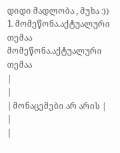დიდი მადლობა , მუხა :))
1. მომეწონა.აქტუალური თემაა მომეწონა.აქტუალური თემაა
|
|
| მონაცემები არ არის |
|
|